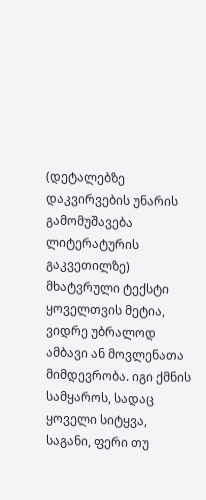(დეტალებზე დაკვირვების უნარის გამომუშავება ლიტერატურის გაკვეთილზე)
მხატვრული ტექსტი ყოველთვის მეტია, ვიდრე უბრალოდ ამბავი ან მოვლენათა მიმდევრობა. იგი ქმნის სამყაროს, სადაც ყოველი სიტყვა, საგანი, ფერი თუ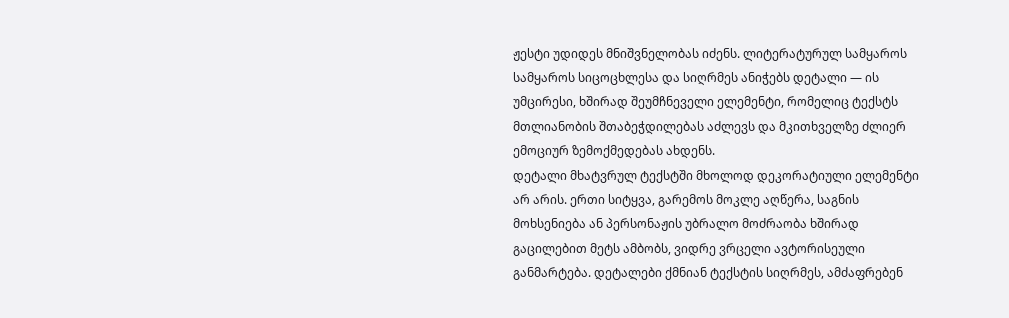ჟესტი უდიდეს მნიშვნელობას იძენს. ლიტერატურულ სამყაროს სამყაროს სიცოცხლესა და სიღრმეს ანიჭებს დეტალი — ის უმცირესი, ხშირად შეუმჩნეველი ელემენტი, რომელიც ტექსტს მთლიანობის შთაბეჭდილებას აძლევს და მკითხველზე ძლიერ ემოციურ ზემოქმედებას ახდენს.
დეტალი მხატვრულ ტექსტში მხოლოდ დეკორატიული ელემენტი არ არის. ერთი სიტყვა, გარემოს მოკლე აღწერა, საგნის მოხსენიება ან პერსონაჟის უბრალო მოძრაობა ხშირად გაცილებით მეტს ამბობს, ვიდრე ვრცელი ავტორისეული განმარტება. დეტალები ქმნიან ტექსტის სიღრმეს, ამძაფრებენ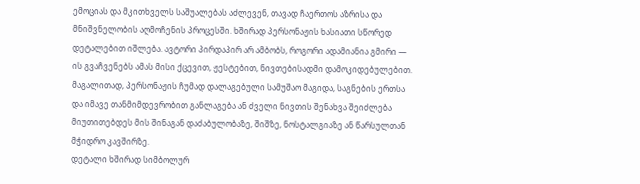ემოციას და მკითხველს საშუალებას აძლევენ, თავად ჩაერთოს აზრისა და მნიშვნელობის აღმოჩენის პროცესში. ხშირად პერსონაჟის ხასიათი სწორედ დეტალებით იშლება. ავტორი პირდაპირ არ ამბობს, როგორი ადამიანია გმირი — ის გვაჩვენებს ამას მისი ქცევით, ჟესტებით, ნივთებისადმი დამოკიდებულებით. მაგალითად, პერსონაჟის ჩუმად დალაგებული სამუშაო მაგიდა, საგნების ერთსა და იმავე თანმიმდევრობით განლაგება ან ძველი ნივთის შენახვა შეიძლება მიუთითებდეს მის შინაგან დაძაბულობაზე, შიშზე, ნოსტალგიაზე ან წარსულთან მჭიდრო კავშირზე.
დეტალი ხშირად სიმბოლურ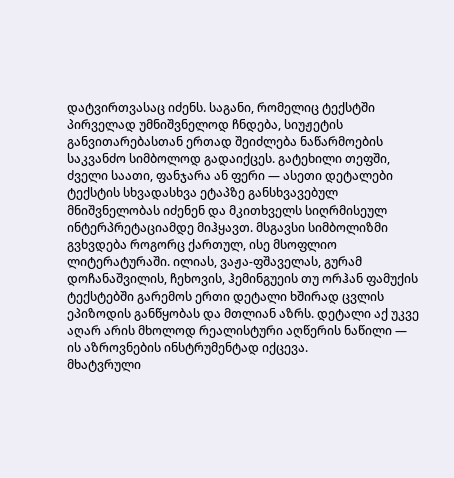დატვირთვასაც იძენს. საგანი, რომელიც ტექსტში პირველად უმნიშვნელოდ ჩნდება, სიუჟეტის განვითარებასთან ერთად შეიძლება ნაწარმოების საკვანძო სიმბოლოდ გადაიქცეს. გატეხილი თეფში, ძველი საათი, ფანჯარა ან ფერი — ასეთი დეტალები ტექსტის სხვადასხვა ეტაპზე განსხვავებულ მნიშვნელობას იძენენ და მკითხველს სიღრმისეულ ინტერპრეტაციამდე მიჰყავთ. მსგავსი სიმბოლიზმი გვხვდება როგორც ქართულ, ისე მსოფლიო ლიტერატურაში. ილიას, ვაჟა-ფშაველას, გურამ დოჩანაშვილის, ჩეხოვის, ჰემინგუეის თუ ორჰან ფამუქის ტექსტებში გარემოს ერთი დეტალი ხშირად ცვლის ეპიზოდის განწყობას და მთლიან აზრს. დეტალი აქ უკვე აღარ არის მხოლოდ რეალისტური აღწერის ნაწილი — ის აზროვნების ინსტრუმენტად იქცევა.
მხატვრული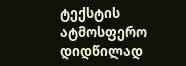ტექსტის ატმოსფერო დიდწილად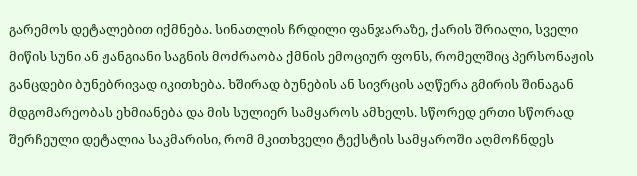გარემოს დეტალებით იქმნება. სინათლის ჩრდილი ფანჯარაზე, ქარის შრიალი, სველი მიწის სუნი ან ჟანგიანი საგნის მოძრაობა ქმნის ემოციურ ფონს, რომელშიც პერსონაჟის განცდები ბუნებრივად იკითხება. ხშირად ბუნების ან სივრცის აღწერა გმირის შინაგან მდგომარეობას ეხმიანება და მის სულიერ სამყაროს ამხელს. სწორედ ერთი სწორად შერჩეული დეტალია საკმარისი, რომ მკითხველი ტექსტის სამყაროში აღმოჩნდეს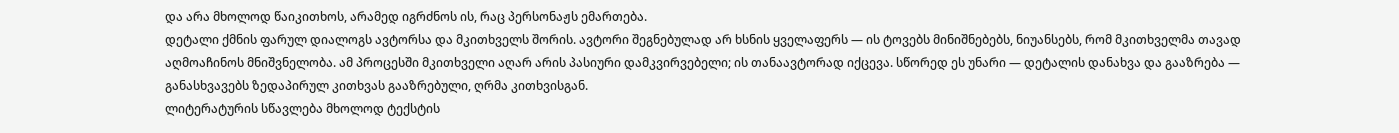და არა მხოლოდ წაიკითხოს, არამედ იგრძნოს ის, რაც პერსონაჟს ემართება.
დეტალი ქმნის ფარულ დიალოგს ავტორსა და მკითხველს შორის. ავტორი შეგნებულად არ ხსნის ყველაფერს — ის ტოვებს მინიშნებებს, ნიუანსებს, რომ მკითხველმა თავად აღმოაჩინოს მნიშვნელობა. ამ პროცესში მკითხველი აღარ არის პასიური დამკვირვებელი; ის თანაავტორად იქცევა. სწორედ ეს უნარი — დეტალის დანახვა და გააზრება — განასხვავებს ზედაპირულ კითხვას გააზრებული, ღრმა კითხვისგან.
ლიტერატურის სწავლება მხოლოდ ტექსტის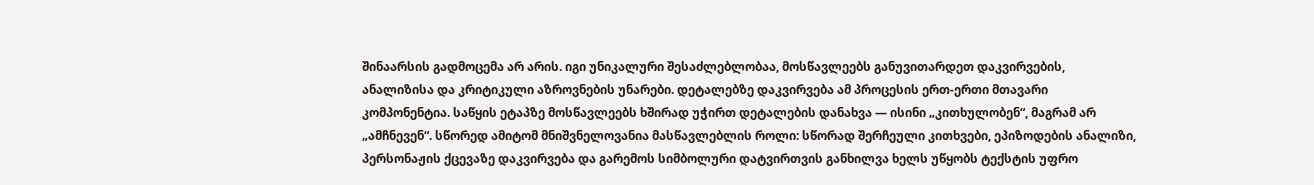შინაარსის გადმოცემა არ არის. იგი უნიკალური შესაძლებლობაა, მოსწავლეებს განუვითარდეთ დაკვირვების, ანალიზისა და კრიტიკული აზროვნების უნარები. დეტალებზე დაკვირვება ამ პროცესის ერთ-ერთი მთავარი კომპონენტია. საწყის ეტაპზე მოსწავლეებს ხშირად უჭირთ დეტალების დანახვა — ისინი „კითხულობენ“, მაგრამ არ „ამჩნევენ“. სწორედ ამიტომ მნიშვნელოვანია მასწავლებლის როლი: სწორად შერჩეული კითხვები, ეპიზოდების ანალიზი, პერსონაჟის ქცევაზე დაკვირვება და გარემოს სიმბოლური დატვირთვის განხილვა ხელს უწყობს ტექსტის უფრო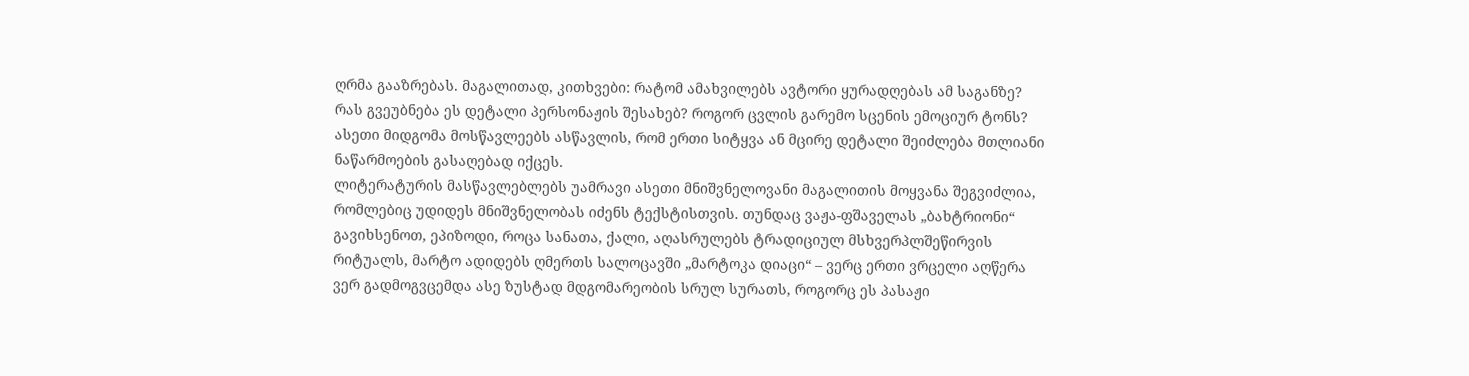ღრმა გააზრებას. მაგალითად, კითხვები: რატომ ამახვილებს ავტორი ყურადღებას ამ საგანზე? რას გვეუბნება ეს დეტალი პერსონაჟის შესახებ? როგორ ცვლის გარემო სცენის ემოციურ ტონს? ასეთი მიდგომა მოსწავლეებს ასწავლის, რომ ერთი სიტყვა ან მცირე დეტალი შეიძლება მთლიანი ნაწარმოების გასაღებად იქცეს.
ლიტერატურის მასწავლებლებს უამრავი ასეთი მნიშვნელოვანი მაგალითის მოყვანა შეგვიძლია, რომლებიც უდიდეს მნიშვნელობას იძენს ტექსტისთვის. თუნდაც ვაჟა-ფშაველას „ბახტრიონი“ გავიხსენოთ, ეპიზოდი, როცა სანათა, ქალი, აღასრულებს ტრადიციულ მსხვერპლშეწირვის რიტუალს, მარტო ადიდებს ღმერთს სალოცავში „მარტოკა დიაცი“ – ვერც ერთი ვრცელი აღწერა ვერ გადმოგვცემდა ასე ზუსტად მდგომარეობის სრულ სურათს, როგორც ეს პასაჟი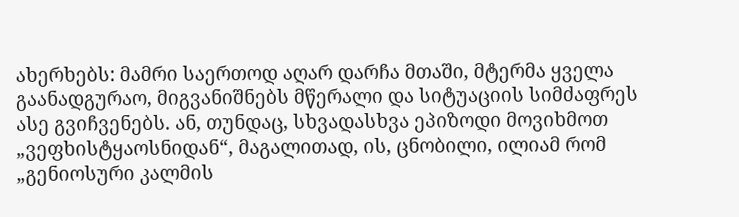ახერხებს: მამრი საერთოდ აღარ დარჩა მთაში, მტერმა ყველა გაანადგურაო, მიგვანიშნებს მწერალი და სიტუაციის სიმძაფრეს ასე გვიჩვენებს. ან, თუნდაც, სხვადასხვა ეპიზოდი მოვიხმოთ „ვეფხისტყაოსნიდან“, მაგალითად, ის, ცნობილი, ილიამ რომ „გენიოსური კალმის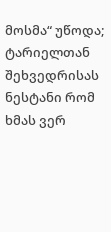მოსმა“ უწოდა; ტარიელთან შეხვედრისას ნესტანი რომ ხმას ვერ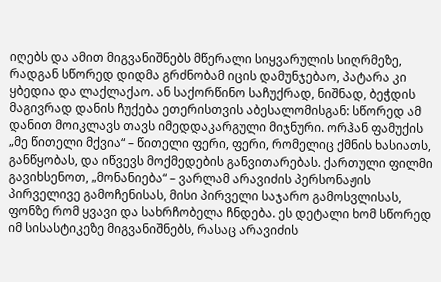იღებს და ამით მიგვანიშნებს მწერალი სიყვარულის სიღრმეზე, რადგან სწორედ დიდმა გრძნობამ იცის დამუნჯებაო, პატარა კი ყბედია და ლაქლაქაო. ან საქორწინო საჩუქრად, ნიშნად, ბეჭდის მაგივრად დანის ჩუქება ეთერისთვის აბესალომისგან: სწორედ ამ დანით მოიკლავს თავს იმედდაკარგული მიჯნური. ორჰან ფამუქის „მე წითელი მქვია“ – წითელი ფერი, ფერი, რომელიც ქმნის ხასიათს, განწყობას, და იწვევს მოქმედების განვითარებას. ქართული ფილმი გავიხსენოთ, „მონანიება“ – ვარლამ არავიძის პერსონაჟის პირველივე გამოჩენისას, მისი პირველი საჯარო გამოსვლისას, ფონზე რომ ყვავი და სახრჩობელა ჩნდება. ეს დეტალი ხომ სწორედ იმ სისასტიკეზე მიგვანიშნებს, რასაც არავიძის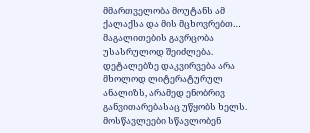მმართველობა მოუტანს ამ ქალაქსა და მის მცხოვრებთ… მაგალითების გავრცობა უსასრულოდ შეიძლება.
დეტალებზე დაკვირვება არა მხოლოდ ლიტერატურულ ანალიზს, არამედ ენობრივ განვითარებასაც უწყობს ხელს. მოსწავლეები სწავლობენ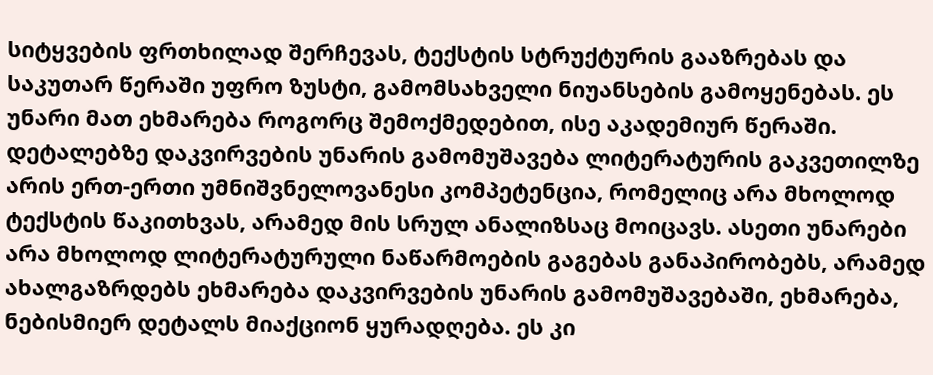სიტყვების ფრთხილად შერჩევას, ტექსტის სტრუქტურის გააზრებას და საკუთარ წერაში უფრო ზუსტი, გამომსახველი ნიუანსების გამოყენებას. ეს უნარი მათ ეხმარება როგორც შემოქმედებით, ისე აკადემიურ წერაში.
დეტალებზე დაკვირვების უნარის გამომუშავება ლიტერატურის გაკვეთილზე არის ერთ-ერთი უმნიშვნელოვანესი კომპეტენცია, რომელიც არა მხოლოდ ტექსტის წაკითხვას, არამედ მის სრულ ანალიზსაც მოიცავს. ასეთი უნარები არა მხოლოდ ლიტერატურული ნაწარმოების გაგებას განაპირობებს, არამედ ახალგაზრდებს ეხმარება დაკვირვების უნარის გამომუშავებაში, ეხმარება, ნებისმიერ დეტალს მიაქციონ ყურადღება. ეს კი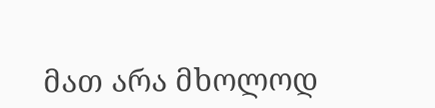მათ არა მხოლოდ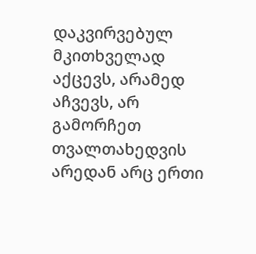დაკვირვებულ მკითხველად აქცევს, არამედ აჩვევს, არ გამორჩეთ თვალთახედვის არედან არც ერთი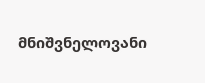მნიშვნელოვანი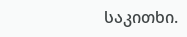საკითხი.